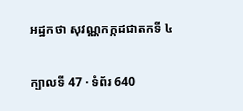អដ្ឋកថា សុវណ្ណកក្កដជាតកទី ៤

ក្បាលទី 47 · ទំព័រ 640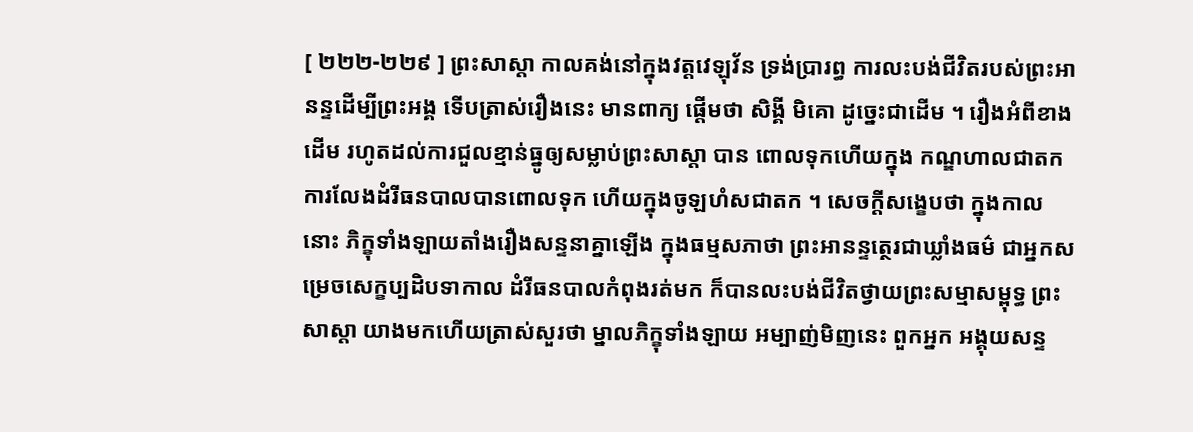[ ២២២-២២៩ ] ព្រះសាស្តា កាលគង់នៅក្នុងវត្តវេឡុវ័ន ទ្រង់ប្រារព្ធ ការលះបង់ជីវិតរបស់ព្រះអានន្ទដើម្បីព្រះអង្គ ទើបត្រាស់រឿងនេះ មានពាក្យ ផ្តើមថា សិង្គី មិគោ ដូច្នេះជាដើម ។ រឿងអំពីខាងដើម រហូតដល់ការជួលខ្មាន់ធ្នូឲ្យសម្លាប់ព្រះសាស្តា បាន ពោលទុកហើយក្នុង កណ្ឌហាលជាតក ការលែងដំរីធនបាលបានពោលទុក ហើយក្នុងចូឡហំសជាតក ។ សេចក្តីសង្ខេបថា ក្នុងកាលនោះ ភិក្ខុទាំងឡាយតាំងរឿងសន្ទនាគ្នាឡើង ក្នុងធម្មសភាថា ព្រះអានន្ទត្ថេរជាឃ្លាំងធម៌ ជាអ្នកសម្រេចសេក្ខប្បដិបទាកាល ដំរីធនបាលកំពុងរត់មក ក៏បានលះបង់ជីវិតថ្វាយព្រះសម្មាសម្ពុទ្ធ ព្រះសាស្តា យាងមកហើយត្រាស់សួរថា ម្នាលភិក្ខុទាំងឡាយ អម្បាញ់មិញនេះ ពួកអ្នក អង្គុយសន្ទ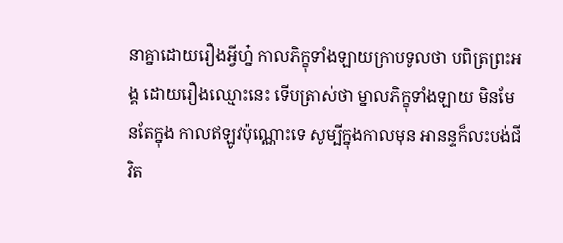នាគ្នាដោយរឿងអ្វីហ្ន៎ កាលភិក្ខុទាំងឡាយក្រាបទូលថា បពិត្រព្រះអង្គ ដោយរឿងឈ្មោះនេះ ទើបត្រាស់ថា ម្នាលភិក្ខុទាំងឡាយ មិនមែនតែក្នុង កាលឥឡូវប៉ុណ្ណោះទេ សូម្បីក្នុងកាលមុន អានន្ទក៏លះបង់ជីវិត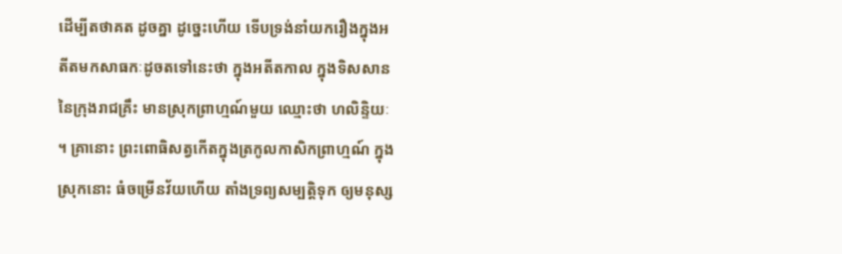ដើម្បីតថាគត ដូចគ្នា ដូច្នេះហើយ ទើបទ្រង់នាំយករឿងក្នុងអតីតមកសាធកៈដូចតទៅនេះថា ក្នុងអតីតកាល ក្នុងទិសសាននៃក្រុងរាជគ្រឹះ មានស្រុកព្រាហ្មណ៍មួយ ឈ្មោះថា ហលិន្ទិយៈ ។ គ្រានោះ ព្រះពោធិសត្វកើតក្នុងត្រកូលកាសិកព្រាហ្មណ៍ ក្នុងស្រុកនោះ ធំចម្រើនវ័យហើយ តាំងទ្រព្យសម្បត្តិទុក ឲ្យមនុស្ស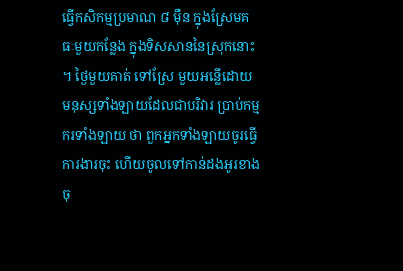ធ្វើកសិកម្មប្រមាណ ៨ ម៉ឺន ក្នុងស្រែមគធៈមួយកន្លែង ក្នុងទិសសាននៃស្រុកនោះ ។ ថ្ងៃមួយគាត់ ទៅស្រែ មួយអន្លើដោយមនុស្សទាំងឡាយដែលជាបរិវារ ប្រាប់កម្មករទាំងឡាយ ថា ពួកអ្នកទាំងឡាយចូរធ្វើការងារចុះ ហើយចូលទៅកាន់ដងអូរខាង ចុ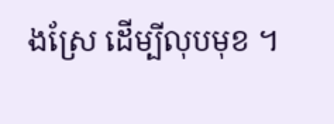ងស្រែ ដើម្បីលុបមុខ ។